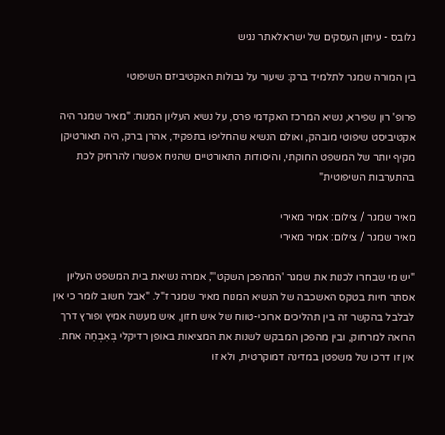גלובס - עיתון העסקים של ישראלאתר נגיש

בין המורה שמגר לתלמיד ברק: שיעור על גבולות האקטיביזם השיפוטי

פרופ' רון שפירא, נשיא המרכז האקדמי פרס, על נשיא העליון המנוח: "מאיר שמגר היה אקטיביסט שיפוטי מובהק, ואולם הנשיא שהחליפו בתפקיד, אהרן ברק, היה תאורטיקן מקיף יותר של המשפט החוקתי, והיסודות התאורטיים שהניח אפשרו להרחיק לכת בהתערבות השיפוטית"

מאיר שמגר / צילום: אמיר מאירי
מאיר שמגר / צילום: אמיר מאירי

"יש מי שבחרו לכנות את שמגר 'המהפכן השקט'", אמרה נשיאת בית המשפט העליון אסתר חיות בטקס האשכבה של הנשיא המנוח מאיר שמגר ז"ל. "אבל חשוב לומר כי אין לבלבל בהקשר זה בין תהליכים ארוכי-טווח של איש חזון, איש מעשה אמיץ ופורץ דרך הרואה למרחוק, ובין מהפכן המבקש לשנות את המציאות באופן רדיקלי בְּאִבְחַה אחת. אין זו דרכו של משפטן במדינה דמוקרטית, ולא זו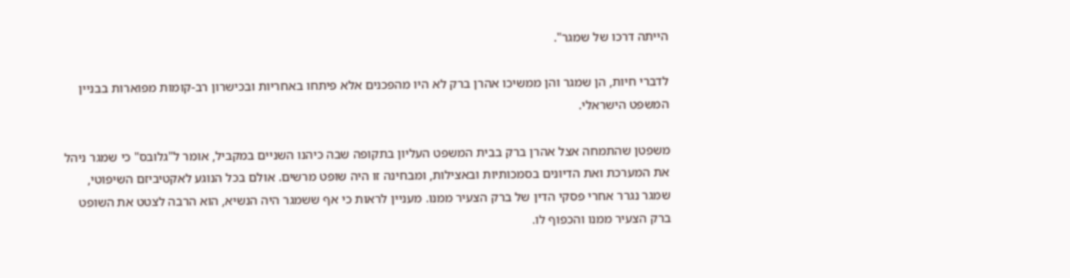הייתה דרכו של שמגר".

לדברי חיות, הן שמגר והן ממשיכו אהרן ברק לא היו מהפכנים אלא פיתחו באחריות ובכישרון רב-קומות מפוארות בבניין המשפט הישראלי.

משפטן שהתמחה אצל אהרן ברק בבית המשפט העליון בתקופה שבה כיהנו השניים במקביל, אומר ל"גלובס" כי שמגר ניהל את המערכת ואת הדיונים בסמכותיות ובאצילות, ומבחינה זו היה שופט מרשים. אולם בכל הנוגע לאקטיביזם השיפוטי, שמגר נגרר אחרי פסקי הדין של ברק הצעיר ממנו. מעניין לראות כי אף ששמגר היה הנשיא, הוא הרבה לצטט את השופט ברק הצעיר ממנו והכפוף לו.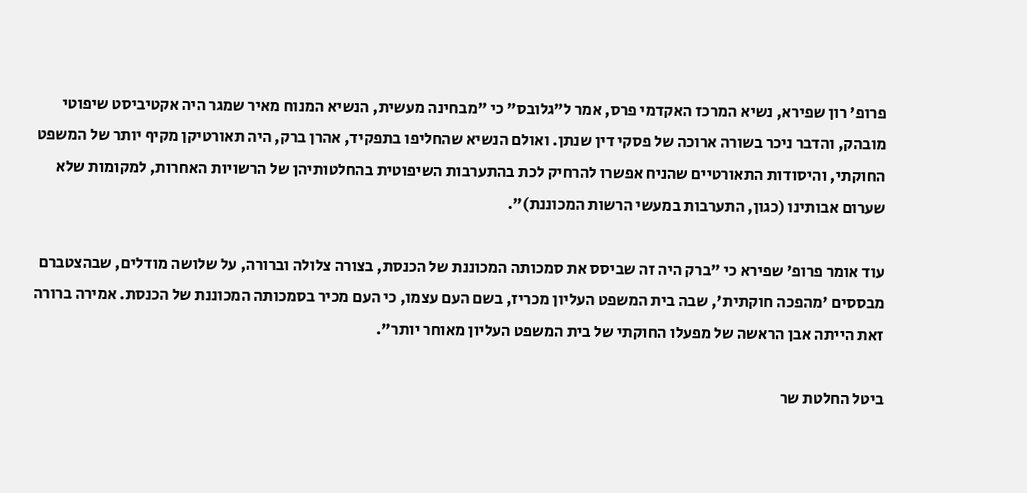פרופ' רון שפירא, נשיא המרכז האקדמי פרס, אמר ל"גלובס" כי "מבחינה מעשית, הנשיא המנוח מאיר שמגר היה אקטיביסט שיפוטי מובהק, והדבר ניכר בשורה ארוכה של פסקי דין שנתן. ואולם הנשיא שהחליפו בתפקיד, אהרן ברק, היה תאורטיקן מקיף יותר של המשפט החוקתי, והיסודות התאורטיים שהניח אפשרו להרחיק לכת בהתערבות השיפוטית בהחלטותיהן של הרשויות האחרות, למקומות שלא שערום אבותינו (כגון, התערבות במעשי הרשות המכוננת)".

עוד אומר פרופ' שפירא כי "ברק היה זה שביסס את סמכותה המכוננת של הכנסת, בצורה צלולה וברורה, על שלושה מודלים, שבהצטברם מבססים 'מהפכה חוקתית', שבה בית המשפט העליון מכריז, בשם העם עצמו, כי העם מכיר בסמכותה המכוננת של הכנסת. אמירה ברורה זאת הייתה אבן הראשה של מפעלו החוקתי של בית המשפט העליון מאוחר יותר".

ביטל החלטת שר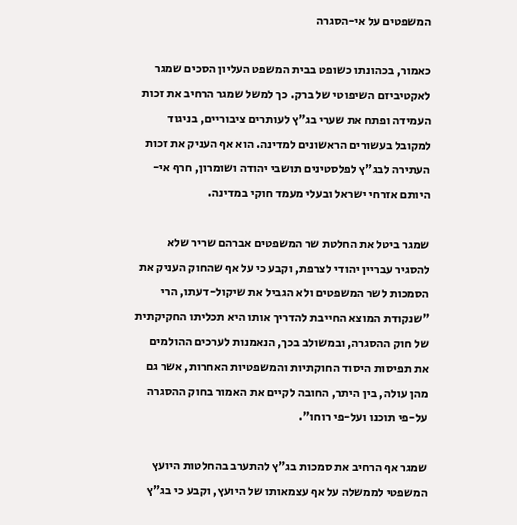המשפטים על אי-הסגרה

כאמור, בכהונתו כשופט בבית המשפט העליון הסכים שמגר לאקטיביזם השיפוטי של ברק. כך למשל שמגר הרחיב את זכות העמידה ופתח את שערי בג"ץ לעותרים ציבוריים, בניגוד למקובל בעשורים הראשונים למדינה. הוא אף העניק את זכות העתירה לבג"ץ לפלסטינים תושבי יהודה ושומרון, חרף אי-היותם אזרחי ישראל ובעלי מעמד חוקי במדינה.

שמגר ביטל את החלטת שר המשפטים אברהם שריר שלא להסגיר עבריין יהודי לצרפת, וקבע כי על אף שהחוק העניק את הסמכות לשר המשפטים ולא הגביל את שיקול-דעתו, הרי "שנקודת המוצא החייבת להדריך אותו היא תכליתו החקיקתית של חוק ההסגרה, ובמשולב בכך, הנאמנות לערכים ההולמים את תפיסות היסוד החוקתיות והמשפטיות האחרות, אשר גם מהן עולה, בין היתר, החובה לקיים את האמור בחוק ההסגרה על-פי תוכנו ועל-פי רוחו".

שמגר אף הרחיב את סמכות בג"ץ להתערב בהחלטות היועץ המשפטי לממשלה על אף עצמאותו של היועץ, וקבע כי בג"ץ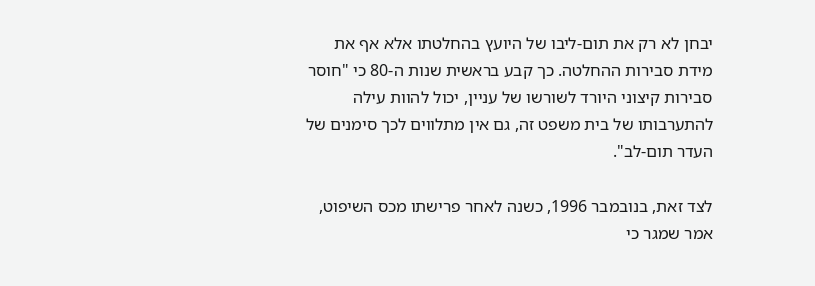יבחן לא רק את תום-ליבו של היועץ בהחלטתו אלא אף את מידת סבירות ההחלטה. כך קבע בראשית שנות ה-80 כי "חוסר סבירות קיצוני היורד לשורשו של עניין, יכול להוות עילה להתערבותו של בית משפט זה, גם אין מתלווים לכך סימנים של העדר תום-לב".

לצד זאת, בנובמבר 1996, כשנה לאחר פרישתו מכס השיפוט, אמר שמגר כי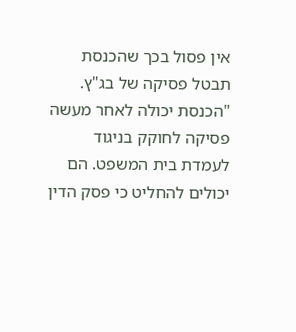אין פסול בכך שהכנסת תבטל פסיקה של בג"ץ. "הכנסת יכולה לאחר מעשה פסיקה לחוקק בניגוד לעמדת בית המשפט. הם יכולים להחליט כי פסק הדין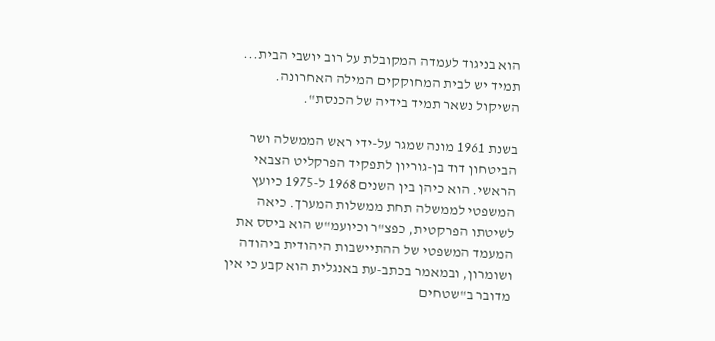הוא בניגוד לעמדה המקובלת על רוב יושבי הבית... תמיד יש לבית המחוקקים המילה האחרונה. השיקול נשאר תמיד בידיה של הכנסת".

בשנת 1961 מונה שמגר על-ידי ראש הממשלה ושר הביטחון דוד בן-גוריון לתפקיד הפרקליט הצבאי הראשי. הוא כיהן בין השנים 1968 ל-1975 כיועץ המשפטי לממשלה תחת ממשלות המערך. כיאה לשיטתו הפרקטית, כפצ"ר וכיועמ"ש הוא ביסס את המעמד המשפטי של ההתיישבות היהודית ביהודה ושומרון, ובמאמר בכתב-עת באנגלית הוא קבע כי אין מדובר ב"שטחים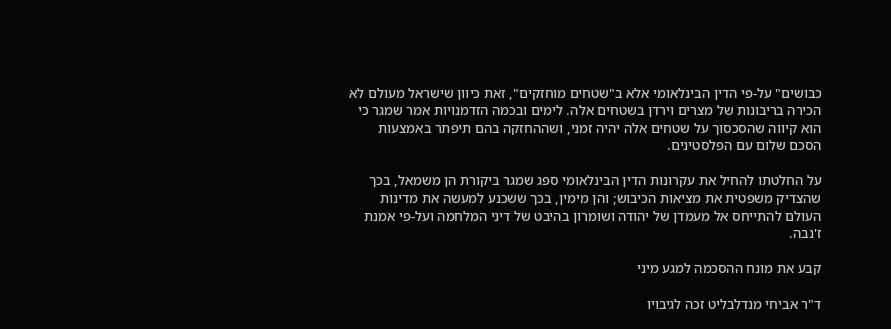כבושים" על-פי הדין הבינלאומי אלא ב"שטחים מוחזקים", זאת כיוון שישראל מעולם לא הכירה בריבונות של מצרים וירדן בשטחים אלה. לימים ובכמה הזדמנויות אמר שמגר כי הוא קיווה שהסכסוך על שטחים אלה יהיה זמני, ושההחזקה בהם תיפתר באמצעות הסכם שלום עם הפלסטינים.

על החלטתו להחיל את עקרונות הדין הבינלאומי ספג שמגר ביקורת הן משמאל, בכך שהצדיק משפטית את מציאות הכיבוש; והן מימין, בכך ששכנע למעשה את מדינות העולם להתייחס אל מעמדן של יהודה ושומרון בהיבט של דיני המלחמה ועל-פי אמנת ז'נבה.

קבע את מונח ההסכמה למגע מיני

ד"ר אביחי מנדלבליט זכה לגיבויו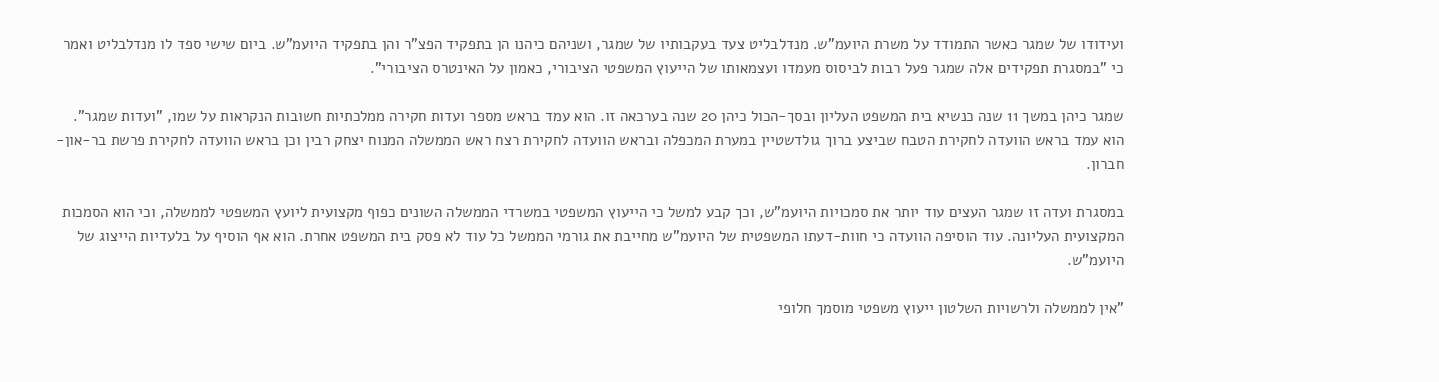ועידודו של שמגר כאשר התמודד על משרת היועמ"ש. מנדלבליט צעד בעקבותיו של שמגר, ושניהם כיהנו הן בתפקיד הפצ"ר והן בתפקיד היועמ"ש. ביום שישי ספד לו מנדלבליט ואמר כי "במסגרת תפקידים אלה שמגר פעל רבות לביסוס מעמדו ועצמאותו של הייעוץ המשפטי הציבורי, כאמון על האינטרס הציבורי".

שמגר כיהן במשך 11 שנה כנשיא בית המשפט העליון ובסך-הכול כיהן 20 שנה בערכאה זו. הוא עמד בראש מספר ועדות חקירה ממלכתיות חשובות הנקראות על שמו, "ועדות שמגר". הוא עמד בראש הוועדה לחקירת הטבח שביצע ברוך גולדשטיין במערת המכפלה ובראש הוועדה לחקירת רצח ראש הממשלה המנוח יצחק רבין וכן בראש הוועדה לחקירת פרשת בר-און-חברון.

במסגרת ועדה זו שמגר העצים עוד יותר את סמכויות היועמ"ש, וכך קבע למשל כי הייעוץ המשפטי במשרדי הממשלה השונים כפוף מקצועית ליועץ המשפטי לממשלה, וכי הוא הסמכות המקצועית העליונה. עוד הוסיפה הוועדה כי חוות-דעתו המשפטית של היועמ"ש מחייבת את גורמי הממשל כל עוד לא פסק בית המשפט אחרת. הוא אף הוסיף על בלעדיות הייצוג של היועמ"ש.

"אין לממשלה ולרשויות השלטון ייעוץ משפטי מוסמך חלופי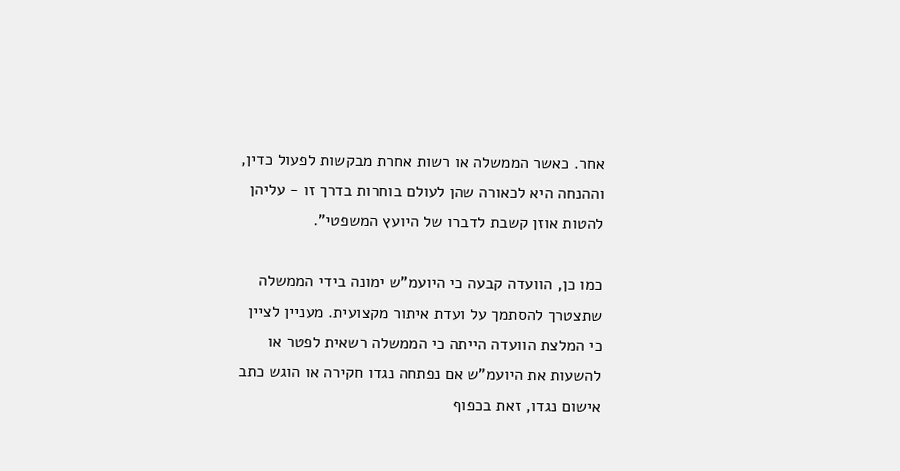אחר. כאשר הממשלה או רשות אחרת מבקשות לפעול כדין, וההנחה היא לכאורה שהן לעולם בוחרות בדרך זו - עליהן להטות אוזן קשבת לדברו של היועץ המשפטי".

כמו כן, הוועדה קבעה כי היועמ"ש ימונה בידי הממשלה שתצטרך להסתמך על ועדת איתור מקצועית. מעניין לציין כי המלצת הוועדה הייתה כי הממשלה רשאית לפטר או להשעות את היועמ"ש אם נפתחה נגדו חקירה או הוגש כתב אישום נגדו, זאת בכפוף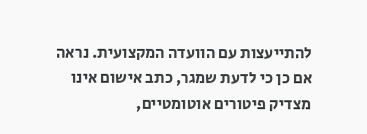להתייעצות עם הוועדה המקצועית. נראה אם כן כי לדעת שמגר, כתב אישום אינו מצדיק פיטורים אוטומטיים,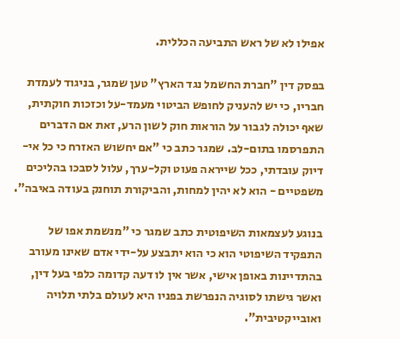אפילו לא של ראש התביעה הכללית.

בפסק דין "חברת החשמל נגד הארץ" טען שמגר, בניגוד לעמדת חבריו, כי יש להעניק לחופש הביטוי מעמד-על וכזכות חוקתית, שאף יכולה לגבור על הוראות חוק לשון הרע, זאת אם הדברים התפרסמו בתום-לב. שמגר כתב כי "אם יחשוש האזרח כי כל אי-דיוק עובדתי, ככל שייראה פעוט וקל-ערך, עלול לסבכו בהליכים משפטיים - הוא לא יהין למחות, והביקורת תוחנק בעודה באיבה".

בנוגע לעצמאות השיפוטית כתב שמגר כי "מנשמת אפו של התפקיד השיפוטי הוא כי הוא יתבצע על-ידי אדם שאינו מעורב בהתדיינות באופן אישי, אשר אין לו דעה קדומה כלפי בעל דין, ואשר גישתו לסוגיה הנפרשת בפניו היא לעולם בלתי תלויה ואובייקטיבית".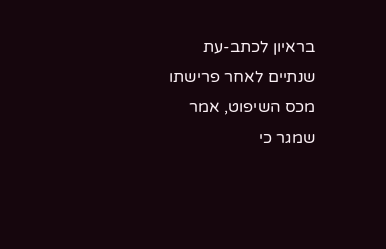בראיון לכתב-עת שנתיים לאחר פרישתו מכס השיפוט, אמר שמגר כי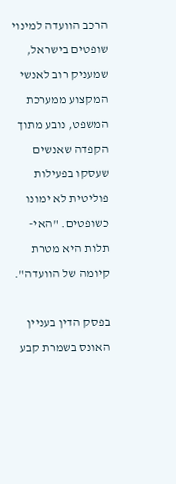הרכב הוועדה למינוי שופטים בישראל, שמעניק רוב לאנשי המקצוע ממערכת המשפט, נובע מתוך הקפדה שאנשים שעסקו בפעילות פוליטית לא ימונו כשופטים. "האי-תלות היא מטרת קיומה של הוועדה".

בפסק הדין בעניין האונס בשמרת קבע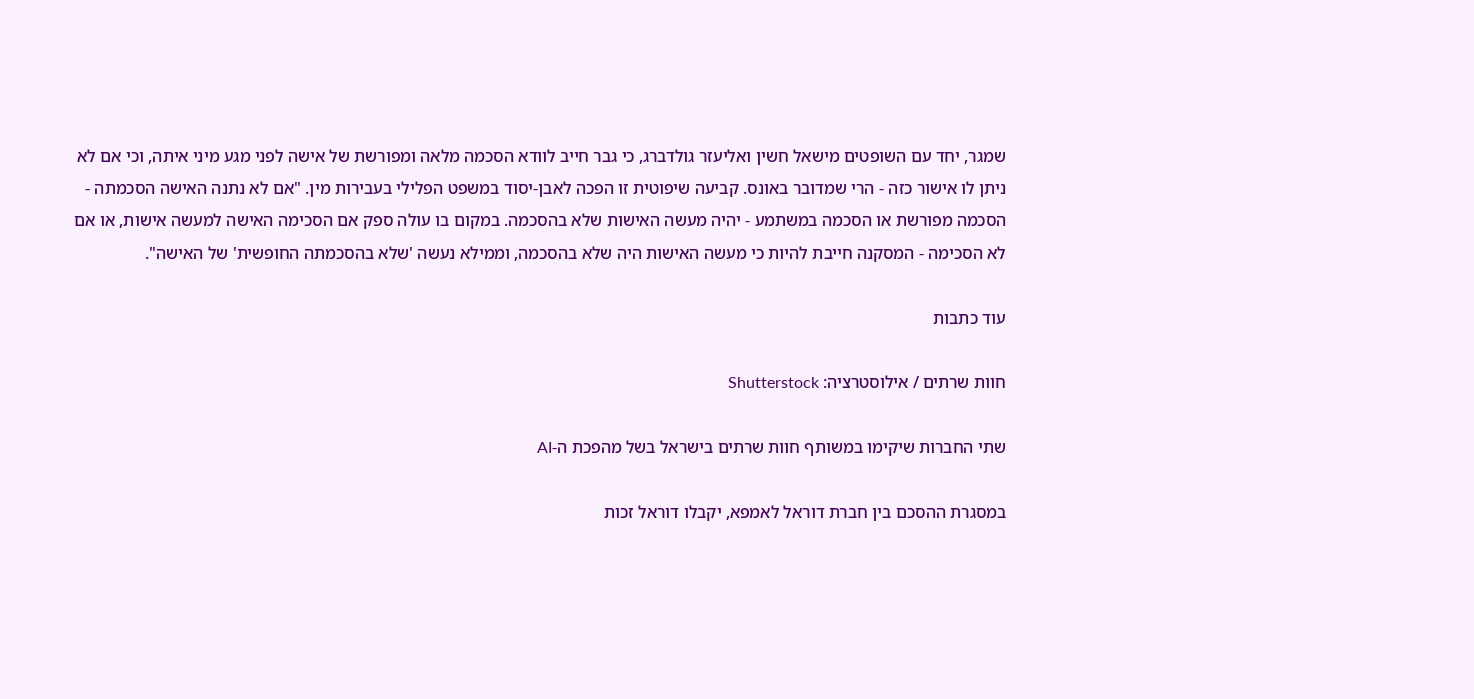שמגר, יחד עם השופטים מישאל חשין ואליעזר גולדברג, כי גבר חייב לוודא הסכמה מלאה ומפורשת של אישה לפני מגע מיני איתה, וכי אם לא ניתן לו אישור כזה - הרי שמדובר באונס. קביעה שיפוטית זו הפכה לאבן-יסוד במשפט הפלילי בעבירות מין. "אם לא נתנה האישה הסכמתה - הסכמה מפורשת או הסכמה במשתמע - יהיה מעשה האישות שלא בהסכמה. במקום בו עולה ספק אם הסכימה האישה למעשה אישות, או אם לא הסכימה - המסקנה חייבת להיות כי מעשה האישות היה שלא בהסכמה, וממילא נעשה 'שלא בהסכמתה החופשית' של האישה".

עוד כתבות

חוות שרתים / אילוסטרציה: Shutterstock

שתי החברות שיקימו במשותף חוות שרתים בישראל בשל מהפכת ה-AI

במסגרת ההסכם בין חברת דוראל לאמפא, יקבלו דוראל זכות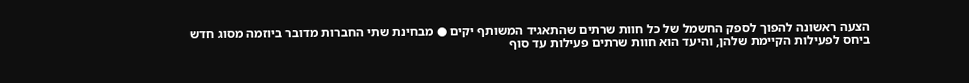הצעה ראשונה להפוך לספק החשמל של כל חוות שרתים שהתאגיד המשותף יקים ● מבחינת שתי החברות מדובר ביוזמה מסוג חדש ביחס לפעילות הקיימת שלהן, והיעד הוא חוות שרתים פעילות עד סוף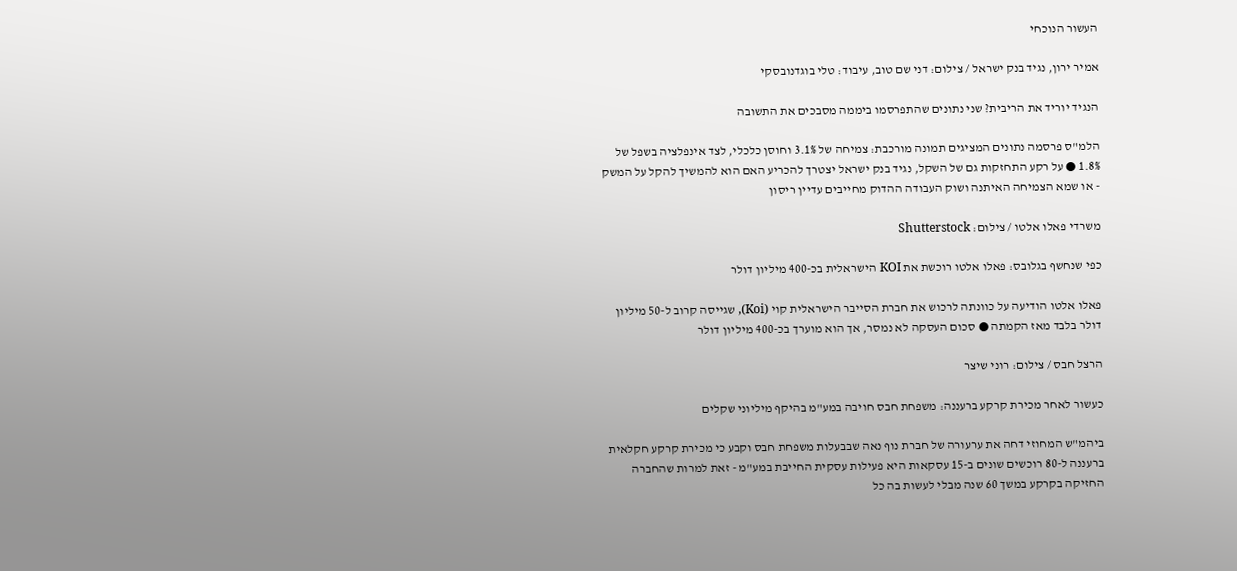העשור הנוכחי

אמיר ירון, נגיד בנק ישראל / צילום: דני שם טוב, עיבוד: טלי בוגדנובסקי

הנגיד יוריד את הריבית? שני נתונים שהתפרסמו ביממה מסבכים את התשובה

הלמ"ס פרסמה נתונים המציגים תמונה מורכבת: צמיחה של 3.1% וחוסן כלכלי, לצד אינפלציה בשפל של 1.8% ● על רקע התחזקות גם של השקל, נגיד בנק ישראל יצטרך להכריע האם הוא להמשיך להקל על המשק - או שמא הצמיחה האיתנה ושוק העבודה ההדוק מחייבים עדיין ריסון

משרדי פאלו אלטו / צילום: Shutterstock

כפי שנחשף בגלובס: פאלו אלטו רוכשת את KOI הישראלית בכ-400 מיליון דולר

פאלו אלטו הודיעה על כוונתה לרכוש את חברת הסייבר הישראלית קוי (Koi), שגייסה קרוב ל-50 מיליון דולר בלבד מאז הקמתה ● סכום העסקה לא נמסר, אך הוא מוערך בכ-400 מיליון דולר

הרצל חבס / צילום: רוני שיצר

כעשור לאחר מכירת קרקע ברעננה: משפחת חבס חויבה במע"מ בהיקף מיליוני שקלים

ביהמ"ש המחוזי דחה את ערעורה של חברת נוף נאה שבבעלות משפחת חבס וקבע כי מכירת קרקע חקלאית ברעננה ל-80 רוכשים שונים ב-15 עסקאות היא פעילות עסקית החייבת במע"מ - זאת למרות שהחברה החזיקה בקרקע במשך 60 שנה מבלי לעשות בה כל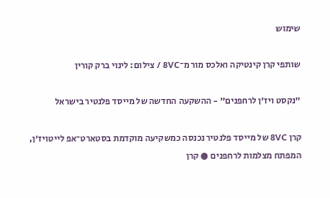שימוש

שותפי קרן קינטיקה ואלכס מור מ־8VC / צילום: לינוי ברק קורין

"נקסט ויז'ן לרחפנים" - ההשקעה החדשה של מייסד פלנטיר בישראל

קרן 8VC של מייסד פלנטיר נכנסה כמשקיעה מוקדמת בסטארט־אפ לייטויז'ן, המפתח מצלמות לרחפנים ● קרן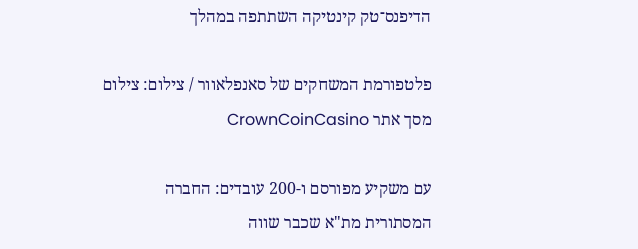הדיפנס־טק קינטיקה השתתפה במהלך

פלטפורמת המשחקים של סאנפלאוור / צילום: צילום מסך אתר CrownCoinCasino

עם משקיע מפורסם ו-200 עובדים: החברה המסתורית מת"א שכבר שווה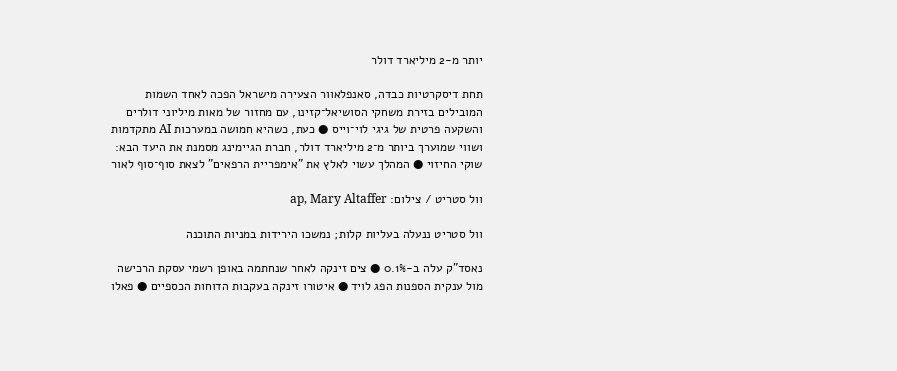יותר מ-2 מיליארד דולר

תחת דיסקרטיות כבדה, סאנפלאוור הצעירה מישראל הפכה לאחד השמות המובילים בזירת משחקי הסושיאל־קזינו, עם מחזור של מאות מיליוני דולרים והשקעה פרטית של גיגי לוי־וייס ● כעת, כשהיא חמושה במערכות AI מתקדמות ושווי שמוערך ביותר מ־2 מיליארד דולר, חברת הגיימינג מסמנת את היעד הבא: שוקי החיזוי ● המהלך עשוי לאלץ את "אימפריית הרפאים" לצאת סוף־סוף לאור

וול סטריט / צילום: ap, Mary Altaffer

וול סטריט ננעלה בעליות קלות; נמשכו הירידות במניות התוכנה

נאסד"ק עלה ב-0.1% ● צים זינקה לאחר שנחתמה באופן רשמי עסקת הרכישה מול ענקית הספנות הפג לויד ● איטורו זינקה בעקבות הדוחות הכספיים ● פאלו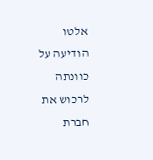אלטו הודיעה על כוונתה לרכוש את חברת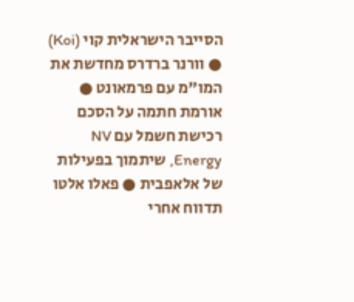הסייבר הישראלית קוי (Koi) ● וורנר ברדרס מחדשת את המו"מ עם פרמאונט ●  אורמת חתמה על הסכם רכישת חשמל עם NV Energy, שיתמוך בפעילות של אלאפבית ● פאלו אלטו תדווח אחרי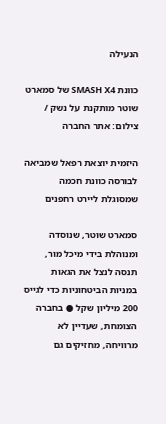הנעילה

כוונת SMASH X4 של סמארט שוטר מותקנת על נשק / צילום: אתר החברה

היזמית יוצאת רפאל שמביאה לבורסה כוונת חכמה שמסוגלת ליירט רחפנים

סמארט שוטר, שנוסדה ומנוהלת בידי מיכל מור, תנסה לנצל את הגאות במניות הביטחוניות כדי לגייס 200 מיליון שקל ● בחברה הצומחת, שעדיין לא מרוויחה, מחזיקים גם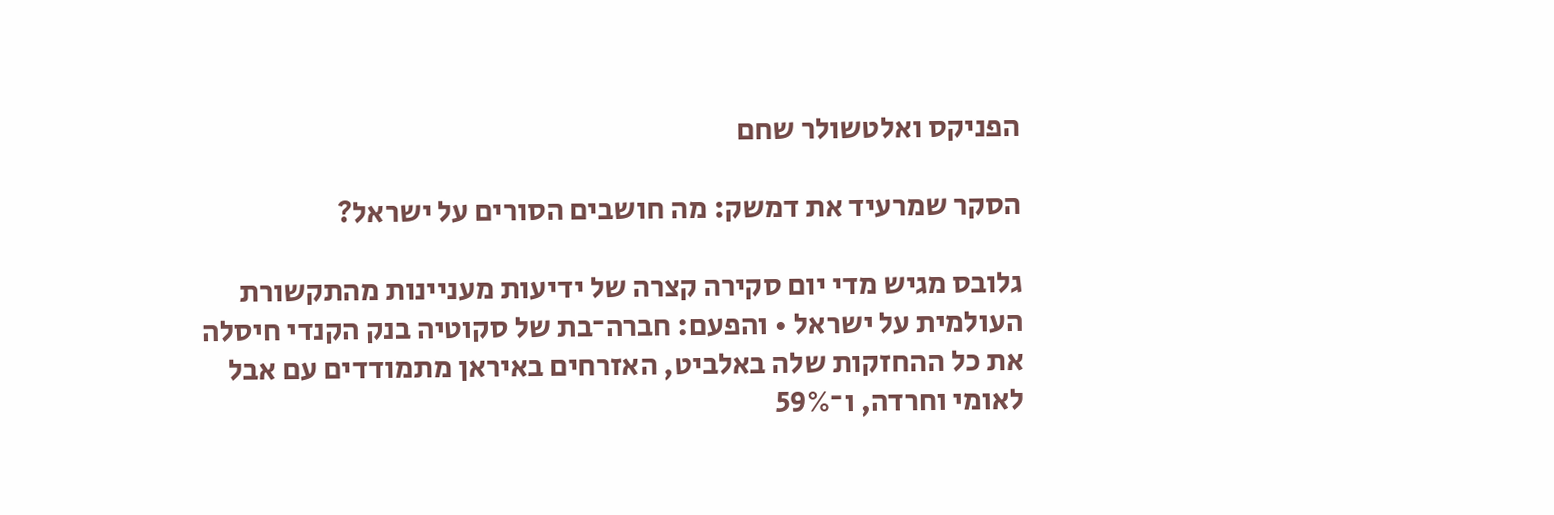הפניקס ואלטשולר שחם

הסקר שמרעיד את דמשק: מה חושבים הסורים על ישראל?

גלובס מגיש מדי יום סקירה קצרה של ידיעות מעניינות מהתקשורת העולמית על ישראל • והפעם: חברה־בת של סקוטיה בנק הקנדי חיסלה את כל ההחזקות שלה באלביט, האזרחים באיראן מתמודדים עם אבל לאומי וחרדה, ו־59%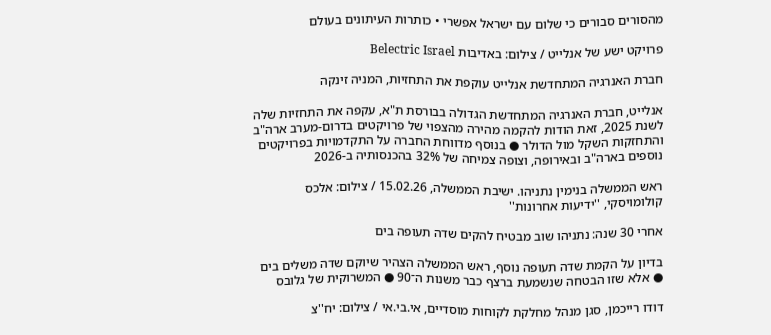מהסורים סבורים כי שלום עם ישראל אפשרי • כותרות העיתונים בעולם

פרויקט ישע של אנלייט / צילום: באדיבות Belectric Israel

חברת האנרגיה המתחדשת אנלייט עוקפת את התחזיות, המניה זינקה

אנלייט, חברת האנרגיה המתחדשת הגדולה בבורסת ת"א, עקפה את התחזיות שלה לשנת 2025, זאת הודות להקמה מהירה מהצפוי של פרויקטים בדרום-מערב ארה"ב והתחזקות השקל מול הדולר ● בנוסף מדווחת החברה על התקדמויות בפרויקטים נוספים בארה"ב ובאירופה, וצופה צמיחה של 32% בהכנסותיה ב-2026

ראש הממשלה בנימין נתניהו. ישיבת הממשלה, 15.02.26 / צילום: אלכס קולומויסקי, ''ידיעות אחרונות''

אחרי 30 שנה: נתניהו שוב מבטיח להקים שדה תעופה בים

בדיון על הקמת שדה תעופה נוסף, ראש הממשלה הצהיר שיוקם שדה משלים בים ● אלא שזו הבטחה שנשמעת ברצף כבר משנות ה־90 ● המשרוקית של גלובס

דודו רייכמן, סגן מנהל מחלקת לקוחות מוסדיים, אי.בי.אי / צילום: יח''צ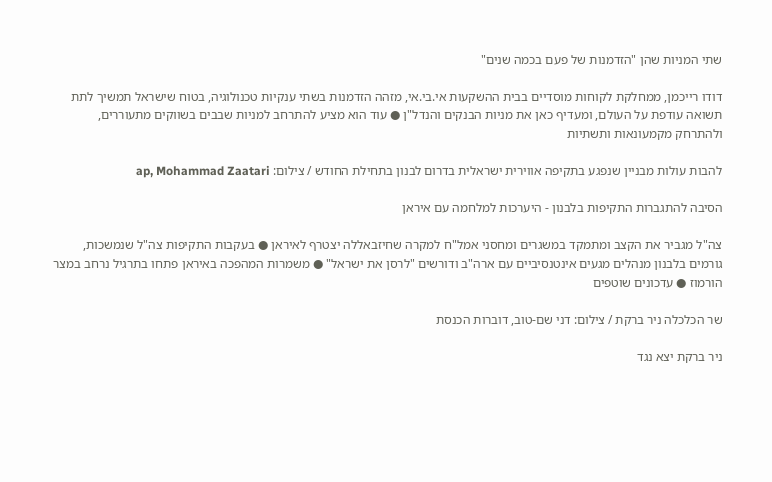שתי המניות שהן "הזדמנות של פעם בכמה שנים"

דודו רייכמן, ממחלקת לקוחות מוסדיים בבית ההשקעות אי.בי.אי, מזהה הזדמנות בשתי ענקיות טכנולוגיה, בטוח שישראל תמשיך לתת תשואה עודפת על העולם, ומעדיף כאן את מניות הבנקים והנדל"ן ● עוד הוא מציע להתרחב למניות שבבים בשווקים מתעוררים, ולהתרחק מקמעונאות ותשתיות

להבות עולות מבניין שנפגע בתקיפה אווירית ישראלית בדרום לבנון בתחילת החודש / צילום: ap, Mohammad Zaatari

הסיבה להתגברות התקיפות בלבנון - היערכות למלחמה עם איראן

צה"ל מגביר את הקצב ומתמקד במשגרים ומחסני אמל"ח למקרה שחיזבאללה יצטרף לאיראן ● בעקבות התקיפות צה"ל שנמשכות, גורמים בלבנון מנהלים מגעים אינטנסיביים עם ארה"ב ודורשים "לרסן את ישראל" ● משמרות המהפכה באיראן פתחו בתרגיל נרחב במצר הורמוז ● עדכונים שוטפים

שר הכלכלה ניר ברקת / צילום: דני שם-טוב, דוברות הכנסת

ניר ברקת יצא נגד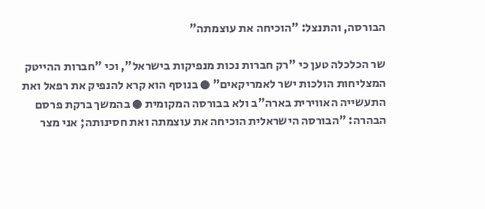הבורסה, והתנצל: "הוכיחה את עוצמתה"

שר הכלכלה טען כי "רק חברות נכות מנפיקות בישראל", וכי "חברות ההייטק המצליחות הולכות ישר לאמריקאים" ● בנוסף הוא קרא להנפיק את רפאל ואת התעשייה האווירית בארה"ב ולא בבורסה המקומית ● בהמשך ברקת פרסם הבהרה: "הבורסה הישראלית הוכיחה את עוצמתה ואת חסינותה; אני מצר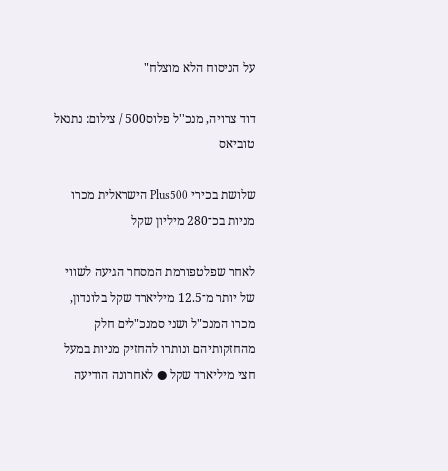על הניסוח הלא מוצלח"

דוד צרויה, מנכ''ל פלוס500 / צילום: נתנאל טוביאס

שלושת בכירי Plus500 הישראלית מכרו מניות בכ־280 מיליון שקל

לאחר שפלטפורמת המסחר הגיעה לשווי של יותר מ־12.5 מיליארד שקל בלונדון, מכרו המנכ"ל ושני סמנכ"לים חלק מהחזקותיהם ונותרו להחזיק מניות במעל חצי מיליארד שקל ● לאחרונה הודיעה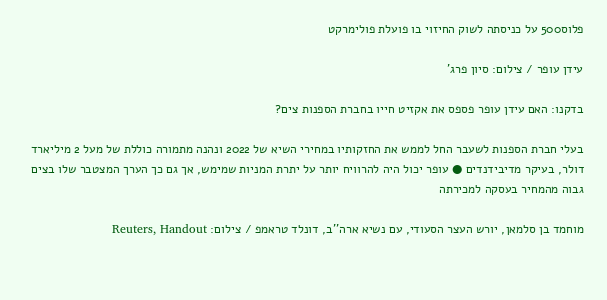פלוס500 על כניסתה לשוק החיזוי בו פועלת פולימרקט

עידן עופר / צילום: סיון פרג'

בדקנו: האם עידן עופר פספס את אקזיט חייו בחברת הספנות צים?

בעלי חברת הספנות לשעבר החל לממש את החזקותיו במחירי השיא של 2022 ונהנה מתמורה כוללת של מעל 2 מיליארד דולר, בעיקר מדיבידנדים ● עופר יכול היה להרוויח יותר על יתרת המניות שמימש, אך גם כך הערך המצטבר שלו בצים גבוה מהמחיר בעסקה למכירתה

מוחמד בן סלמאן, יורש העצר הסעודי, עם נשיא ארה''ב, דונלד טראמפ / צילום: Reuters, Handout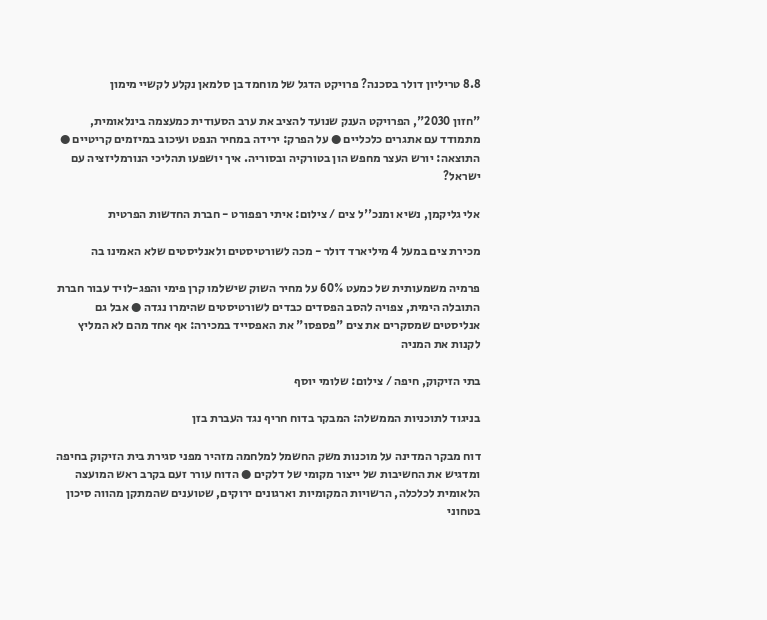8.8 טריליון דולר בסכנה? פרויקט הדגל של מוחמד בן סלמאן נקלע לקשיי מימון

"חזון 2030", הפרויקט הענק שנועד להציב את ערב הסעודית כמעצמה בינלאומית, מתמודד עם אתגרים כלכליים ● על הפרק: ירידה במחיר הנפט ועיכוב במיזמים קריטיים ● התוצאה: יורש העצר מחפש הון בטורקיה ובסוריה. איך יושפעו תהליכי הנורמליזציה עם ישראל?

אלי גליקמן, נשיא ומנכ''ל צים / צילום: איתי רפפורט - חברת החדשות הפרטית

מכירת צים במעל 4 מיליארד דולר - מכה לשורטיסטים ולאנליסטים שלא האמינו בה

פרמיה משמעותית של כמעט 60% על מחיר השוק שישלמו קרן פימי והפג-לויד עבור חברת התובלה הימית, צפויה להסב הפסדים כבדים לשורטיסטים שהימרו נגדה ● אבל גם אנליסטים שמסקרים את צים "פספסו" את האפסייד במכירה: אף אחד מהם לא המליץ לקנות את המניה

בתי הזיקוק, חיפה / צילום: שלומי יוסף

בניגוד לתוכניות הממשלה: המבקר בדוח חריף נגד העברת בזן

דוח מבקר המדינה על מוכנות משק החשמל למלחמה מזהיר מפני סגירת בית הזיקוק בחיפה ומדגיש את החשיבות של ייצור מקומי של דלקים ● הדוח עורר זעם בקרב ראש המועצה הלאומית לכלכלה, הרשויות המקומיות וארגונים ירוקים, שטוענים שהמתקן מהווה סיכון בטחוני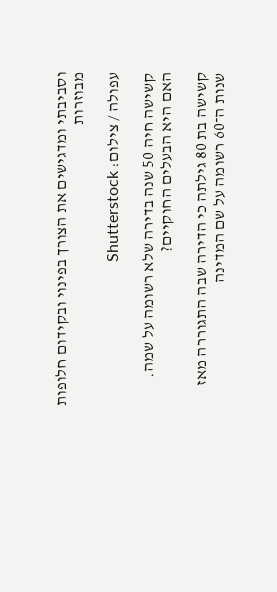וסביבתי ומדגישים את הצורך בפינוי ובקידום חלופות מבוזרות

עפולה / צילום: Shutterstock

קשישה חיה 50 שנה בדירה שלא רשומה על שמה. האם היא הבעלים החוקיים?

קשישה בת 80 גילתה כי הדירה שבה התגוררה מאז שנות ה־60 רשומה על שם המדינה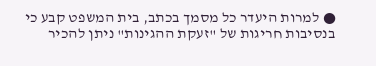● למרות היעדר כל מסמך בכתב, בית המשפט קבע כי בנסיבות חריגות של "זעקת ההגינות" ניתן להכיר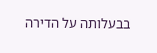בבעלותה על הדירה